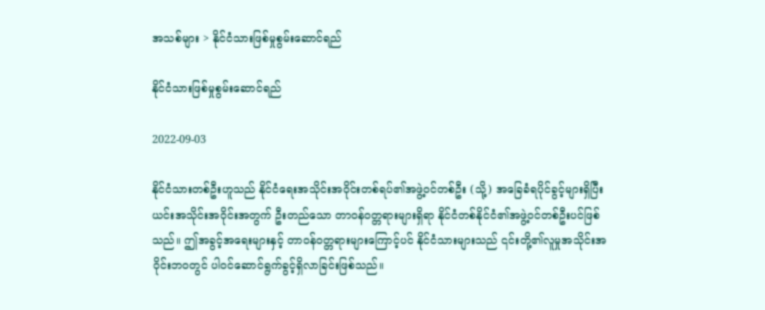အသစ်များ > နိုင်ငံသားဖြစ်မှုစွမ်းဆောင်ရည်

နိုင်ငံသားဖြစ်မှုစွမ်းဆောင်ရည်

2022-09-03

နိုင်ငံသားတစ်ဦးဟူသည် နိုင်ငံရေးအသိုင်းအဝိုင်းတစ်ရပ်၏အဖွဲ့ဝင်တစ်ဦး (သို့) အခြေခံရပိုင်ခွင့်များရှိပြီး ယင်းအသိုင်းအဝိုင်းအတွက် ဦးတည်သော တာဝန်၀တ္တရားများရှိရာ နိုင်ငံတစ်နိုင်ငံ၏အဖွဲ့ဝင်တစ်ဦးပင်ဖြစ် သည်။ ဤအခွင့်အရေးများနှင့် တာဝန်၀တ္တရားများကြောင့်ပင် နိုင်ငံသားများသည် ၎င်းတို့၏လူမှုအသိုင်းအ ဝိုင်းဘ၀တွင် ပါဝင်ဆောင်ရွက်ခွင့်ရှိလာခြင်းဖြစ်သည်။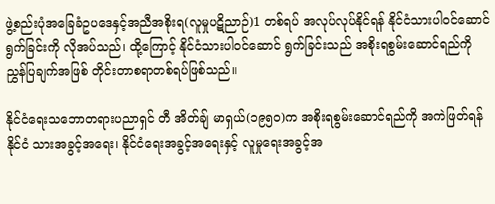ဖွဲ့စည်းပုံအခြေခံဥပဒေနှင့်အညီအစိုးရ(လူမှုပဋိညာဉ်)1 တစ်ရပ် အလုပ်လုပ်နိုင်ရန် နိုင်ငံသားပါဝင်ဆောင်ရွက်ခြင်းကို လိုအပ်သည်၊ ထို့ကြောင့် နိုင်ငံသားပါဝင်ဆောင် ရွက်ခြင်းသည် အစိုးရစွမ်းဆောင်ရည်ကို ညွှန်ပြချက်အဖြစ် တိုင်းတာစရာတစ်ရပ်ဖြစ်သည်။

နိုင်ငံရေးသဘောတရားပညာရှင် တီ အိတ်ချ် မာရှယ်(၁၉၅၀)က အစိုးရစွမ်းဆောင်ရည်ကို အကဲဖြတ်ရန် နိုင်ငံ သားအခွင့်အရေး၊ နိုင်ငံရေးအခွင့်အရေးနှင့် လူမှုရေးအခွင့်အ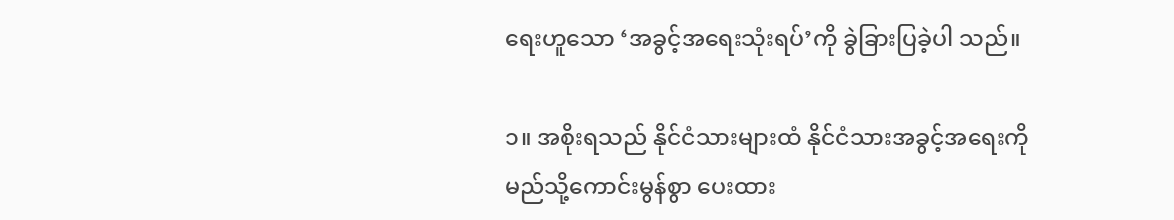ရေးဟူသော ‘အခွင့်အရေးသုံးရပ်’ကို ခွဲခြားပြခဲ့ပါ သည်။

၁။ အစိုးရသည် နိုင်ငံသားများထံ နိုင်ငံသားအခွင့်အရေးကို မည်သို့ကောင်းမွန်စွာ ပေးထား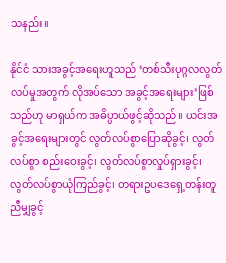သနည်း။

နိုင်ငံ သားအခွင့်အရေးဟူသည် ‘တစ်သီးပုဂ္ဂလလွတ်လပ်မှုအတွက် လိုအပ်သော အခွင့်အရေးများ’ဖြစ် သည်ဟု မာရှယ်က အဓိပ္ပာယ်ဖွင့်ဆိုသည်။ ယင်းအခွင့်အရေးများတွင် လွတ်လပ်စွာပြောဆိုခွင့်၊ လွတ် လပ်စွာ စည်းဝေးခွင့်၊ လွတ်လပ်စွာလှုပ်ရှားခွင့်၊ လွတ်လပ်စွာယုံကြည်ခွင့်၊ တရားဥပဒေရှေ့တန်းတူ ညီမျှခွင့်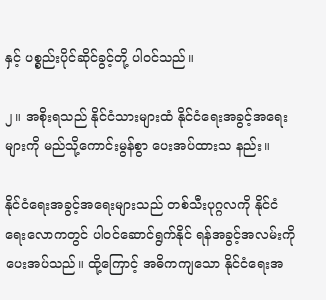နှင့် ပစ္စည်းပိုင်ဆိုင်ခွင့်တို့ ပါဝင်သည်။

၂။ အစိုးရသည် နိုင်ငံသားများထံ နိုင်ငံရေးအခွင့်အရေးများကို မည်သို့ကောင်းမွန်စွာ ပေးအပ်ထားသ နည်း။

နိုင်ငံရေးအခွင့်အရေးများသည် တစ်သီးပုဂ္ဂလကို နိုင်ငံရေးလောကတွင် ပါဝင်ဆောင်ရွက်နိုင် ရန်အခွင့်အလမ်းကို ပေးအပ်သည်။ ထို့ကြောင့် အဓိကကျသော နိုင်ငံရေးအ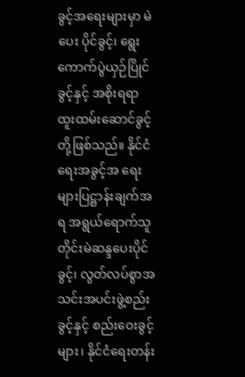ခွင့်အရေးများမှာ မဲပေး ပိုင်ခွင့်၊ ရွေးကောက်ပွဲယှဉ်ပြိုင်ခွင့်နှင့် အစိုးရရာထူးထမ်းဆောင်ခွင့်တို့ဖြစ်သည်။ နိုင်ငံရေးအခွင့်အ ရေးများပြဋ္ဌာန်းချက်အရ အရွယ်ရောက်သူတိုင်းမဲဆန္ဒပေးပိုင်ခွင့်၊ လွတ်လပ်စွာအသင်းအပင်းဖွဲ့စည်း ခွင့်နှင့် စည်းဝေးခွင့်များ၊ နိုင်ငံရေးတန်း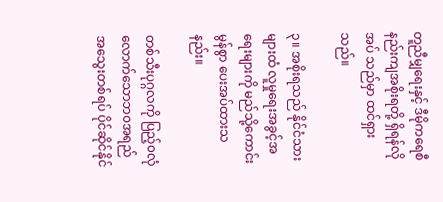တူညီမျှရေးနှင့် ဒီမိုကရေစီနည်းကျအစိုးရတို့ ရှိရန်လိုအပ် သည်မှာ ထင်ရှားသည်။

၃။ အစိုးရသည် နိုင်ငံသားများထံ လူမှုရေးအခွင့်အရေးများကို မည်သို့ကောင်းမွန်စွာ ပေးအပ်ထားသ နည်း။

တစ်သီးပုဂ္ဂလကို ပြည့်၀လုံလောက်သောဘ၀အရည်အသွေးတစ်ရပ် ပိုင်ဆိုင်နိုင်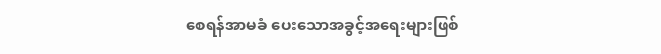စေရန်အာမခံ ပေးသောအခွင့်အရေးများဖြစ်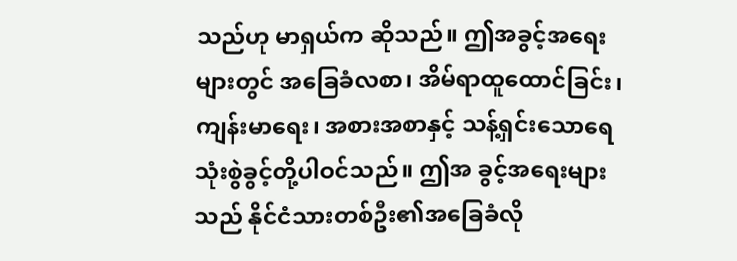သည်ဟု မာရှယ်က ဆိုသည်။ ဤအခွင့်အရေးများတွင် အခြေခံလစာ၊ အိမ်ရာထူထောင်ခြင်း၊ ကျန်းမာရေး၊ အစားအစာနှင့် သန့်ရှင်းသောရေသုံးစွဲခွင့်တို့ပါဝင်သည်။ ဤအ ခွင့်အရေးများသည် နိုင်ငံသားတစ်ဦး၏အခြေခံလို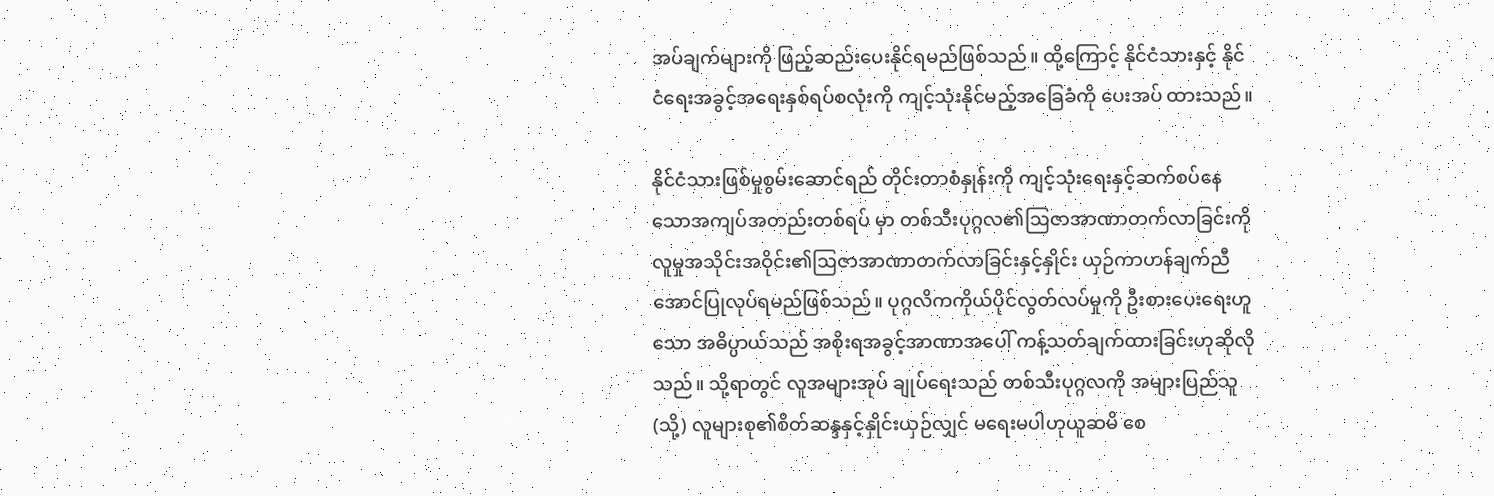အပ်ချက်များကို ဖြည့်ဆည်းပေးနိုင်ရမည်ဖြစ်သည်။ ထို့ကြောင့် နိုင်ငံသားနှင့် နိုင်ငံရေးအခွင့်အရေးနှစ်ရပ်စလုံးကို ကျင့်သုံးနိုင်မည့်အခြေခံကို ပေးအပ် ထားသည်။

နိုင်ငံသားဖြစ်မှုစွမ်းဆောင်ရည် တိုင်းတာစံနှုန်းကို ကျင့်သုံးရေးနှင့်ဆက်စပ်နေသောအကျပ်အတည်းတစ်ရပ် မှာ တစ်သီးပုဂ္ဂလ၏ဩဇာအာဏာတက်လာခြင်းကို လူမှုအသိုင်းအဝိုင်း၏ဩဇာအာဏာတက်လာခြင်းနှင့်နှိုင်း ယှဉ်ကာဟန်ချက်ညီအောင်ပြုလုပ်ရမည်ဖြစ်သည်။ ပုဂ္ဂလိကကိုယ်ပိုင်လွတ်လပ်မှုကို ဦးစားပေးရေးဟူသော အဓိပ္ပာယ်သည် အစိုးရအခွင့်အာဏာအပေါ် ကန့်သတ်ချက်ထားခြင်းဟုဆိုလိုသည်။ သို့ရာတွင် လူအများအုပ် ချုပ်ရေးသည် တစ်သီးပုဂ္ဂလကို အများပြည်သူ (သို့) လူများစု၏စိတ်ဆန္ဒနှင့်နှိုင်းယှဉ်လျှင် မရေးမပါဟုယူဆမိ စေ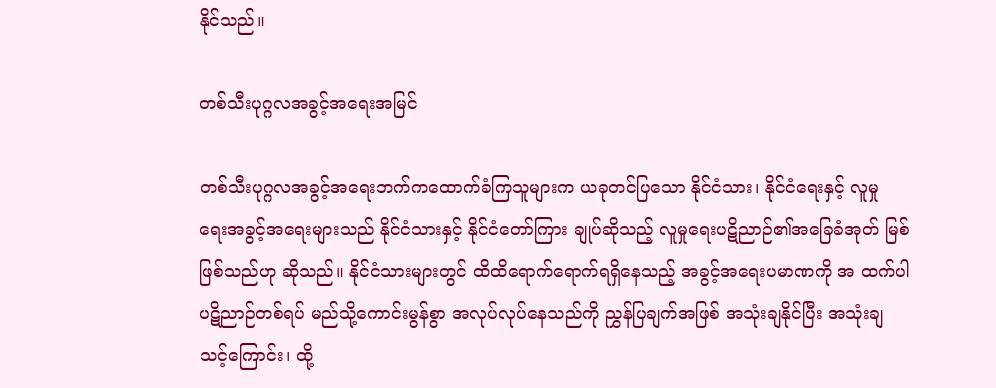နိုင်သည်။

တစ်သီးပုဂ္ဂလအခွင့်အရေးအမြင်

တစ်သီးပုဂ္ဂလအခွင့်အရေးဘက်ကထောက်ခံကြသူများက ယခုတင်ပြသော နိုင်ငံသား၊ နိုင်ငံရေးနှင့် လူမှု ရေးအခွင့်အရေးများသည် နိုင်ငံသားနှင့် နိုင်ငံတော်ကြား ချုပ်ဆိုသည့် လူမှုရေးပဋိညာဉ်၏အခြေခံအုတ် မြစ်ဖြစ်သည်ဟု ဆိုသည်။ နိုင်ငံသားများတွင် ထိထိရောက်ရောက်ရရှိနေသည့် အခွင့်အရေးပမာဏကို အ ထက်ပါပဋိညာဉ်တစ်ရပ် မည်သို့ကောင်းမွန်စွာ အလုပ်လုပ်နေသည်ကို ညွှန်ပြချက်အဖြစ် အသုံးချနိုင်ပြီး အသုံးချသင့်ကြောင်း၊ ထို့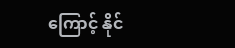ကြောင့် နိုင်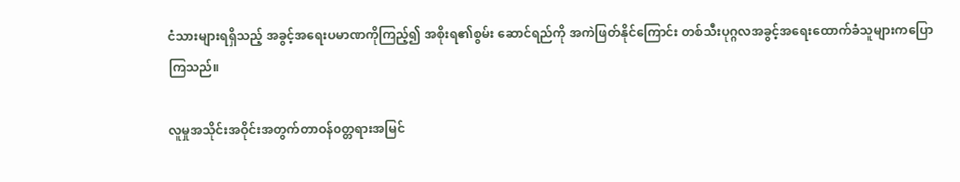ငံသားများရရှိသည့် အခွင့်အရေးပမာဏကိုကြည့်၍ အစိုးရ၏စွမ်း ဆောင်ရည်ကို အကဲဖြတ်နိုင်ကြောင်း တစ်သီးပုဂ္ဂလအခွင့်အရေးထောက်ခံသူများကပြောကြသည်။

လူမှုအသိုင်းအဝိုင်းအတွက်တာဝန်၀တ္တရားအမြင်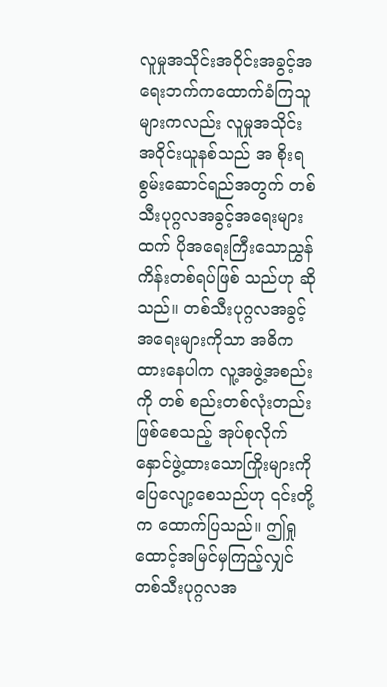လူမှုအသိုင်းအဝိုင်းအခွင့်အရေးဘက်ကထောက်ခံကြသူများကလည်း လူမှုအသိုင်းအဝိုင်းယူနစ်သည် အ စိုးရစွမ်းဆောင်ရည်အတွက် တစ်သီးပုဂ္ဂလအခွင့်အရေးများထက် ပိုအရေးကြီးသောညွှန်ကိန်းတစ်ရပ်ဖြစ် သည်ဟု ဆိုသည်။ တစ်သီးပုဂ္ဂလအခွင့်အရေးများကိုသာ အဓိကထားနေပါက လူ့အဖွဲ့အစည်းကို တစ် စည်းတစ်လုံးတည်းဖြစ်စေသည့် အုပ်စုလိုက်နှောင်ဖွဲ့ထားသောကြိုးများကို ပြေလျော့စေသည်ဟု ၎င်းတို့ က ထောက်ပြသည်။ ဤရှုထောင့်အမြင်မှကြည့်လျှင် တစ်သီးပုဂ္ဂလအ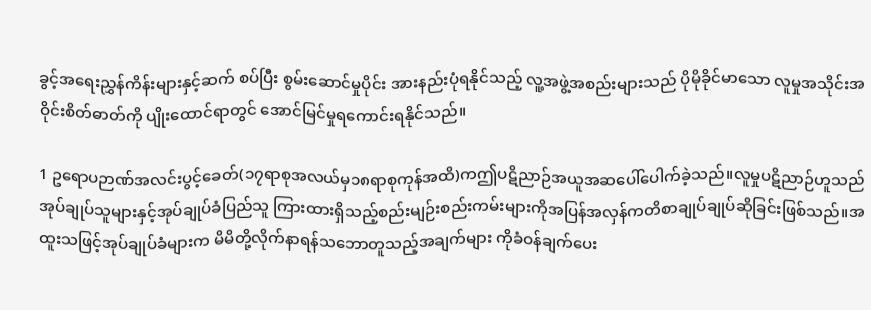ခွင့်အရေးညွှန်ကိန်းများနှင့်ဆက် စပ်ပြီး စွမ်းဆောင်မှုပိုင်း အားနည်းပုံရနိုင်သည့် လူ့အဖွဲ့အစည်းများသည် ပိုမိုခိုင်မာသော လူမှုအသိုင်းအ ဝိုင်းစိတ်ဓာတ်ကို ပျိုးထောင်ရာတွင် အောင်မြင်မှုရကောင်းရနိုင်သည်။

1 ဥရောပဉာဏ်အလင်းပွင့်ခေတ်(၁၇ရာစုအလယ်မှ၁၈ရာစုကုန်အထိ)ကဤပဋိညာဉ်အယူအဆပေါ်ပေါက်ခဲ့သည်။လူမှုပဋိညာဉ်ဟူသည်အုပ်ချုပ်သူများနှင့်အုပ်ချုပ်ခံပြည်သူ ကြားထားရှိသည့်စည်းမျဉ်းစည်းကမ်းများကိုအပြန်အလှန်ကတိစာချုပ်ချုပ်ဆိုခြင်းဖြစ်သည်။အထူးသဖြင့်အုပ်ချုပ်ခံများက မိမိတို့လိုက်နာရန်သဘောတူသည့်အချက်များ ကိုခံဝန်ချက်ပေး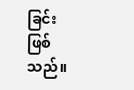ခြင်းဖြစ်သည်။